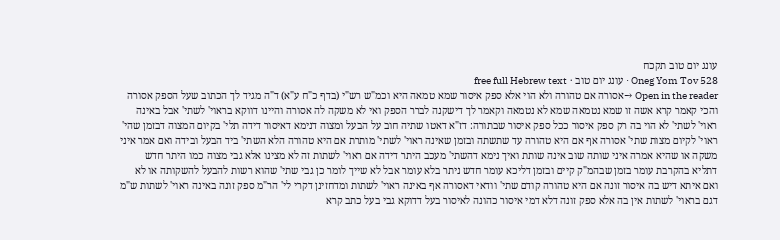עונג יום טוב תקכח
Oneg Yom Tov 528 · עונג יום טוב · free full Hebrew text
Open in the reader →אסורה אם טהורה ולא הוי אלא ספק איסור שמא טמאה היא וכמ"ש רש"י (בדף כ"ח ע"א) ד"ה מגיד לך הכתוב שעל הספק אסורה והכי קאמר קרא אשה זו שמא נטמאה שמא לא נטמאה וקאמר לך דישקנה לברר הספק ואי לא משקה לה אסורה והיינו דווקא בראוי' לשתי' אבל באינה ראוי' לשתי' לא הוי בה רק ספק איסור ככל ספק איסור שבתורה: דז"א דאטו שתיה חוב על הבעל ומצוה דנימא דאיסור דידה תלי' בקיום המצוה דבזמן שהי' ראוי' לקיום מצות שתי' אסורה אף אם היא טהורה עד שתשתה ובזמן שאינה ראוי' לשתי' מותרת אם היא טהורה הלא השתי' ביד הבעל ובידה ואם אמר איני משקה או שהיא אמרה איני שותה שוב אינה שותת ואיך נימא דהשתי' מעכב היתר דידה אם ראוי' לשתות זה לא מצינו אלא גבי מצוה כמו היתר חדש דתליא בהקרבת עומר בזמן שבהמ"ק קיים ובזמן דליכא עומר חדש ניתר בלא עומר אבל לא שייך לומר כן גבי שתי' שהוא רשות להבעל להשקותה או לא ואם איתא דיש בה איסור זונה אם היא טהורה קודם שתי' וודאי דאסורה אף באינה ראוי' לשתות ומדחזינן דקרי לי' הר"מ ספק זונה באינה ראוי' לשתות ש"מ דגם בראוי' לשתות אין בה אלא ספק זונה דלא דמי איסור כהונה לאיסור בעל דדוקא גבי בעל כתב קרא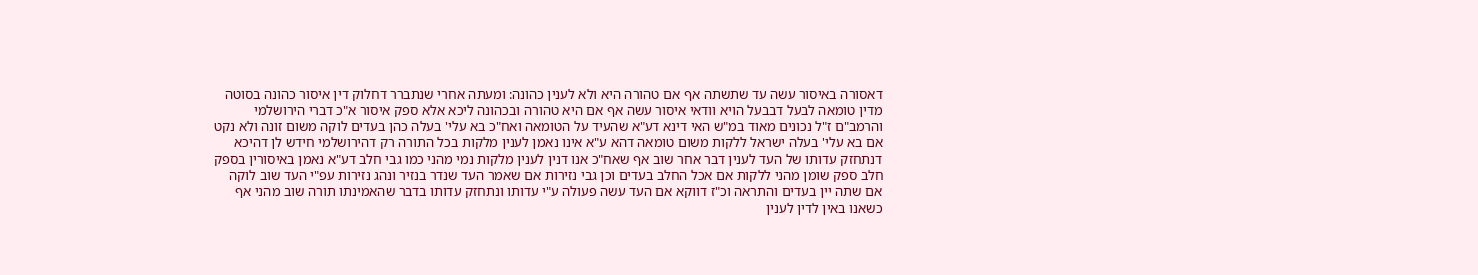דאסורה באיסור עשה עד שתשתה אף אם טהורה היא ולא לענין כהונה: ומעתה אחרי שנתברר דחלוק דין איסור כהונה בסוטה מדין טומאה לבעל דבבעל הויא וודאי איסור עשה אף אם היא טהורה ובכהונה ליכא אלא ספק איסור א"כ דברי הירושלמי והרמב"ם ז"ל נכונים מאוד במ"ש האי דינא דע"א שהעיד על הטומאה ואח"כ בא עלי' בעלה כהן בעדים לוקה משום זונה ולא נקט אם בא עלי' בעלה ישראל ללקות משום טומאה דהא ע"א אינו נאמן לענין מלקות בכל התורה רק דהירושלמי חידש לן דהיכא דנתחזק עדותו של העד לענין דבר אחר שוב אף שאח"כ אנו דנין לענין מלקות נמי מהני כמו גבי חלב דע"א נאמן באיסורין בספק חלב ספק שומן מהני ללקות אם אכל החלב בעדים וכן גבי נזירות אם שאמר העד שנדר בנזיר ונהג נזירות עפ"י העד שוב לוקה אם שתה יין בעדים והתראה וכ"ז דווקא אם העד עשה פעולה ע"י עדותו ונתחזק עדותו בדבר שהאמינתו תורה שוב מהני אף כשאנו באין לדין לענין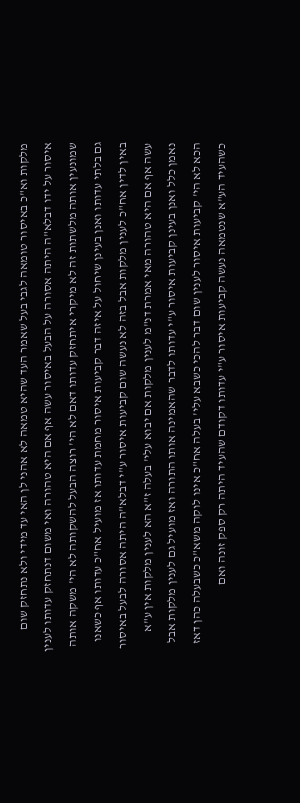מלקות וא"כ באיסור טומאה לגבי בעל שאמר העד שהיא טמאה לא אהני לן האי עד מידי ולא נתחזק שום איסור על ידו דבלא"ה היתה אסורה על הבעל באיסור עשה אף אם היא טהורה ואי משום דנתחזק עדותו לענין שמונעין אותה מלשתות זה לא מיקרי איתחזק עדותו דאם לא הי' רוצה הבעל להשקותה לא הי' משקה אותה גם בלתי עדותו ואנן בעינן שיחול על איזה דבר קביעות איסור מחמת עדותו אז מועיל אח"כ עדותו אף כשאנו באין לדין אח"כ לענין מלקות אבל בזה לא נעשה שום קביעות איסור ע"י דבלא"ה היתה אסורה לבעל באיסור עשה אף אם היא טהורה מאי אמרת דנ"מ לענין מלקות אם יבוא עלי' בעלה ז"א הא לענין מלקות אין ע"א נאמן כלל ואנן בעינן קביעות איסור ע"י עדותו לדבר שהאמינה אותו התורה ואז מועיל גם לענין מלקות אבל הכא לא הי' קביעות איסור לענין שום דבר להכי כשבא עלי' בעלה אח"כ אינו לוקה משא"כ כשבעלה כהן דאז כשהעיד הע"א שנטמאה נעשה קביעות איסור ע"י עדותו דקודם שהעיד היתה רק ספק זונה ואם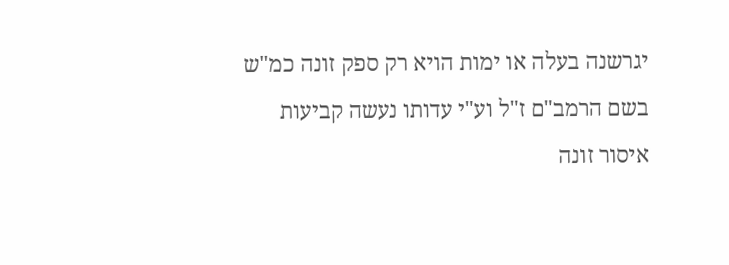יגרשנה בעלה או ימות הויא רק ספק זונה כמ"ש בשם הרמב"ם ז"ל וע"י עדותו נעשה קביעות איסור זונה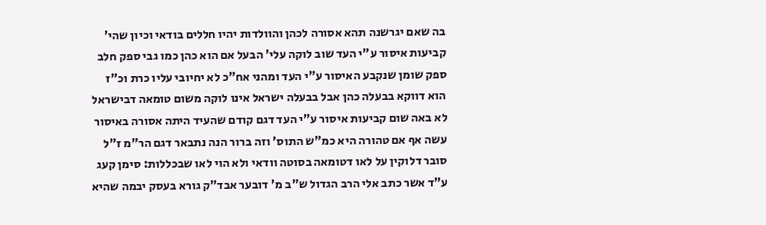בה שאם יגרשנה תהא אסורה לכהן והוולדות יהיו חללים בודאי וכיון שהי' קביעות איסור ע"י העד שוב לוקה עלי' הבעל אם הוא כהן כמו גבי ספק חלב ספק שומן שנקבע האיסור ע"י העד ומהני אח"כ לא יחיובי עליו כרת וכ"ז הוא דווקא בבעלה כהן אבל בבעלה ישראל אינו לוקה משום טומאה דבישראל לא באה שום קביעות איסור ע"י העד דגם קודם שהעיד היתה אסורה באיסור עשה אף אם טהורה היא כמ"ש התוס' וזה ברור הנה נתבאר דגם הר"מ ז"ל סובר דלוקין על לאו דטומאה בסוטה וודאי ולא הוי לאו שבכללות: סימן קעג ע"ד אשר כתב אלי הרב הגדול ש"ב מ' דובער אבד"ק גורא בעסק יבמה שהיא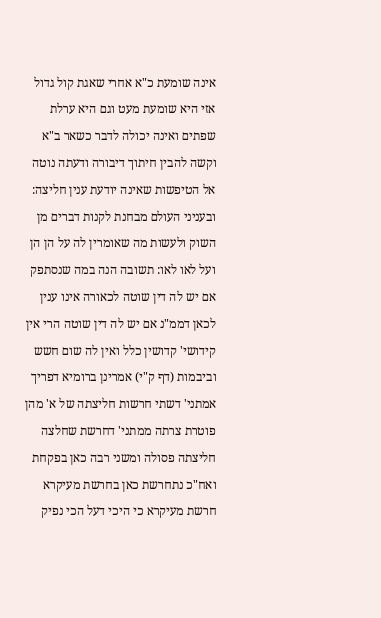אינה שומעת כ"א אחרי שאגת קול גדול אזי היא שומעת מעט וגם היא ערלת שפתים ואינה יכולה לדבר כשאר ב"א וקשה להבין חיתוך דיבורה ודעתה נוטה אל הטיפשות שאינה יודעת ענין חליצה: ובעניני העולם מבחנת לקנות דברים מן השוק ולעשות מה שאומרין לה על הן הן ועל לאו לאו: תשובה הנה במה שנסתפק אם יש לה דין שוטה לכאורה אינו ענין לכאן דממ"נ אם יש לה דין שוטה הרי אין קידושי' קדושין כלל ואין לה שום חשש וביבמות (דף ק"י) אמרינן ברומיא דפריך אמתני' דשתי חרשות חליצתה של א' מהן פוטרת צרתה ממתני' דחרשת שחלצה חליצתה פסולה ומשני רבה כאן בפקחת ואח"כ נתחרשת כאן בחרשת מעיקרא חרשת מעיקרא כי היכי דעל הכי נפיק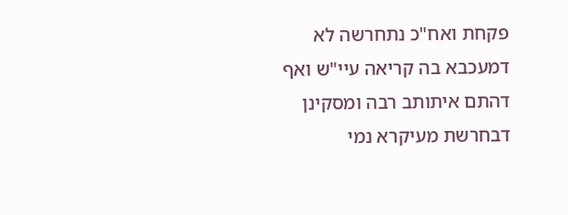פקחת ואח"כ נתחרשה לא דמעכבא בה קריאה עיי"ש ואף דהתם איתותב רבה ומסקינן דבחרשת מעיקרא נמי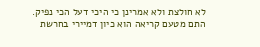לא חולצת ולא אמרינן כי היכי דעל הכי נפיק. התם מטעם קריאה הוא כיון דמיירי בחרשת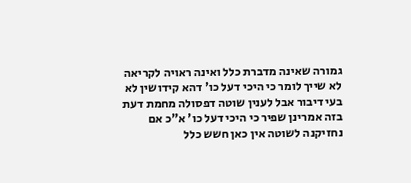גמורה שאינה מדברת כלל ואינה ראויה לקריאה לא שייך לומר כי היכי דעל כו' דהא קידושין לא בעי דיבור אבל לענין שוטה דפסולה מחמת דעת בזה אמרינן שפיר כי היכי דעל כו' א"כ אם נחזיקנה לשוטה אין כאן חשש כלל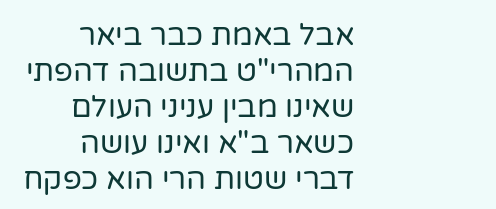אבל באמת כבר ביאר המהרי"ט בתשובה דהפתי שאינו מבין עניני העולם כשאר ב"א ואינו עושה דברי שטות הרי הוא כפקח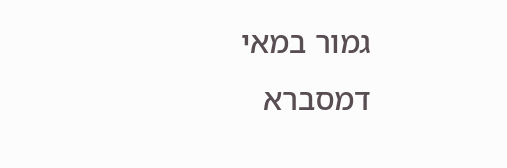גמור במאי דמסברא